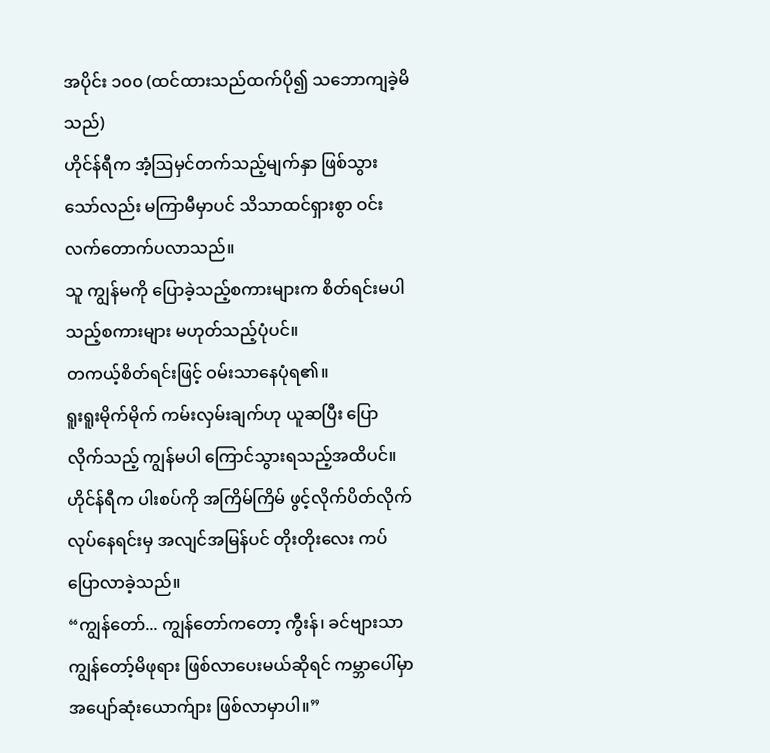အပိုင်း ၁၀၀ (ထင်ထားသည်ထက်ပို၍ သဘောကျခဲ့မိသည်)
ဟိုင်န်ရီက အံ့ဩမှင်တက်သည့်မျက်နှာ ဖြစ်သွားသော်လည်း မကြာမီမှာပင် သိသာထင်ရှားစွာ ဝင်းလက်တောက်ပလာသည်။
သူ ကျွန်မကို ပြောခဲ့သည့်စကားများက စိတ်ရင်းမပါသည့်စကားများ မဟုတ်သည့်ပုံပင်။
တကယ့်စိတ်ရင်းဖြင့် ဝမ်းသာနေပုံရ၏။
ရူးရူးမိုက်မိုက် ကမ်းလှမ်းချက်ဟု ယူဆပြီး ပြောလိုက်သည့် ကျွန်မပါ ကြောင်သွားရသည့်အထိပင်။
ဟိုင်န်ရီက ပါးစပ်ကို အကြိမ်ကြိမ် ဖွင့်လိုက်ပိတ်လိုက်လုပ်နေရင်းမှ အလျင်အမြန်ပင် တိုးတိုးလေး ကပ်ပြောလာခဲ့သည်။
“ကျွန်တော်... ကျွန်တော်ကတော့ ကွီးန်၊ ခင်ဗျားသာ ကျွန်တော့်မိဖုရား ဖြစ်လာပေးမယ်ဆိုရင် ကမ္ဘာပေါ်မှာ အပျော်ဆုံးယောက်ျား ဖြစ်လာမှာပါ။”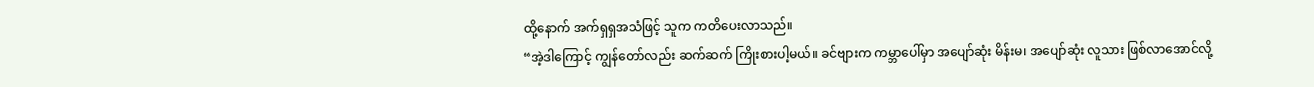ထို့နောက် အက်ရှရှအသံဖြင့် သူက ကတိပေးလာသည်။
“အဲ့ဒါကြောင့် ကျွန်တော်လည်း ဆက်ဆက် ကြိုးစားပါ့မယ်။ ခင်ဗျားက ကမ္ဘာပေါ်မှာ အပျော်ဆုံး မိန်းမ၊ အပျော်ဆုံး လူသား ဖြစ်လာအောင်လို့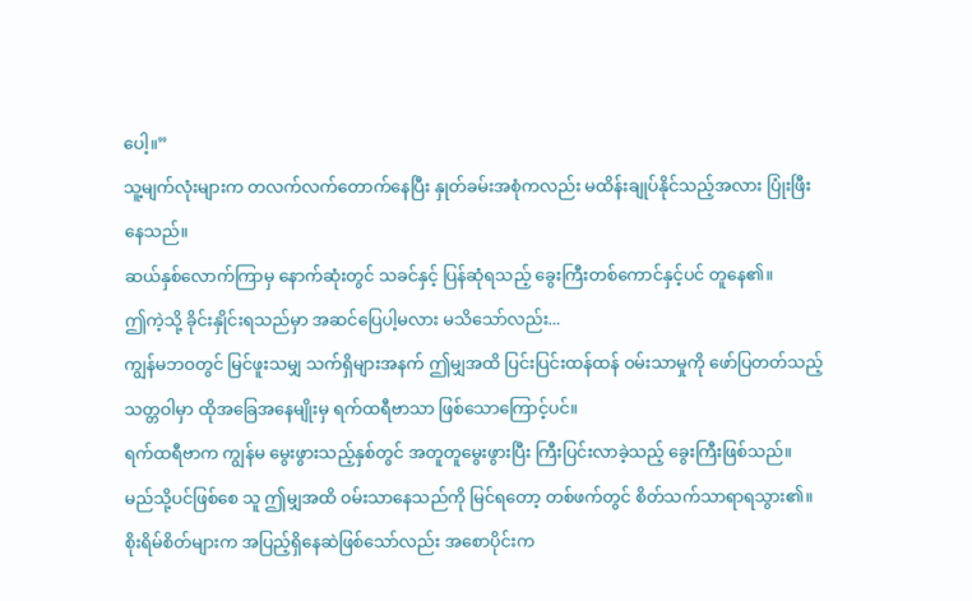ပေါ့။”
သူ့မျက်လုံးများက တလက်လက်တောက်နေပြီး နှုတ်ခမ်းအစုံကလည်း မထိန်းချုပ်နိုင်သည့်အလား ပြုံးဖြီးနေသည်။
ဆယ်နှစ်လောက်ကြာမှ နောက်ဆုံးတွင် သခင်နှင့် ပြန်ဆုံရသည့် ခွေးကြီးတစ်ကောင်နှင့်ပင် တူနေ၏။
ဤကဲ့သို့ ခိုင်းနှိုင်းရသည်မှာ အဆင်ပြေပါ့မလား မသိသော်လည်း...
ကျွန်မဘဝတွင် မြင်ဖူးသမျှ သက်ရှိများအနက် ဤမျှအထိ ပြင်းပြင်းထန်ထန် ဝမ်းသာမှုကို ဖော်ပြတတ်သည့် သတ္တဝါမှာ ထိုအခြေအနေမျိုးမှ ရက်ထရီဗာသာ ဖြစ်သောကြောင့်ပင်။
ရက်ထရီဗာက ကျွန်မ မွေးဖွားသည့်နှစ်တွင် အတူတူမွေးဖွားပြီး ကြီးပြင်းလာခဲ့သည့် ခွေးကြီးဖြစ်သည်။
မည်သို့ပင်ဖြစ်စေ သူ ဤမျှအထိ ဝမ်းသာနေသည်ကို မြင်ရတော့ တစ်ဖက်တွင် စိတ်သက်သာရာရသွား၏။
စိုးရိမ်စိတ်များက အပြည့်ရှိနေဆဲဖြစ်သော်လည်း အစောပိုင်းက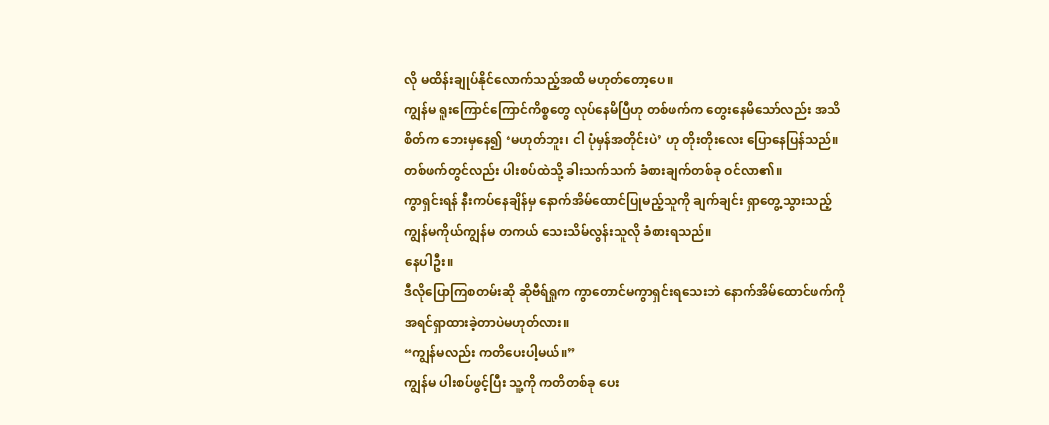လို မထိန်းချုပ်နိုင်လောက်သည့်အထိ မဟုတ်တော့ပေ။
ကျွန်မ ရူးကြောင်ကြောင်ကိစ္စတွေ လုပ်နေမိပြီဟု တစ်ဖက်က တွေးနေမိသော်လည်း အသိစိတ်က ဘေးမှနေ၍ ‘မဟုတ်ဘူး၊ ငါ ပုံမှန်အတိုင်းပဲ’ ဟု တိုးတိုးလေး ပြောနေပြန်သည်။
တစ်ဖက်တွင်လည်း ပါးစပ်ထဲသို့ ခါးသက်သက် ခံစားချက်တစ်ခု ဝင်လာ၏။
ကွာရှင်းရန် နီးကပ်နေချိန်မှ နောက်အိမ်ထောင်ပြုမည့်သူကို ချက်ချင်း ရှာတွေ့သွားသည့် ကျွန်မကိုယ်ကျွန်မ တကယ် သေးသိမ်လွန်းသူလို ခံစားရသည်။
နေပါဦး။
ဒီလိုပြောကြစတမ်းဆို ဆိုဗီရ်ရှုက ကွာတောင်မကွာရှင်းရသေးဘဲ နောက်အိမ်ထောင်ဖက်ကို အရင်ရှာထားခဲ့တာပဲမဟုတ်လား။
“ကျွန်မလည်း ကတိပေးပါ့မယ်။”
ကျွန်မ ပါးစပ်ဖွင့်ပြီး သူ့ကို ကတိတစ်ခု ပေး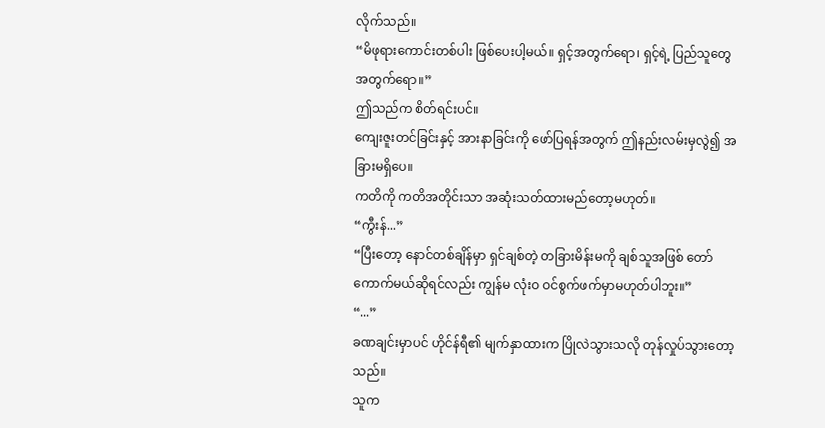လိုက်သည်။
“မိဖုရားကောင်းတစ်ပါး ဖြစ်ပေးပါ့မယ်။ ရှင့်အတွက်ရော၊ ရှင့်ရဲ့ ပြည်သူတွေအတွက်ရော။”
ဤသည်က စိတ်ရင်းပင်။
ကျေးဇူးတင်ခြင်းနှင့် အားနာခြင်းကို ဖော်ပြရန်အတွက် ဤနည်းလမ်းမှလွဲ၍ အခြားမရှိပေ။
ကတိကို ကတိအတိုင်းသာ အဆုံးသတ်ထားမည်တော့မဟုတ်။
“ကွီးန်...”
“ပြီးတော့ နောင်တစ်ချိန်မှာ ရှင်ချစ်တဲ့ တခြားမိန်းမကို ချစ်သူအဖြစ် တော်ကောက်မယ်ဆိုရင်လည်း ကျွန်မ လုံးဝ ဝင်စွက်ဖက်မှာမဟုတ်ပါဘူး။”
“...”
ခဏချင်းမှာပင် ဟိုင်န်ရီ၏ မျက်နှာထားက ပြိုလဲသွားသလို တုန်လှုပ်သွားတော့သည်။
သူက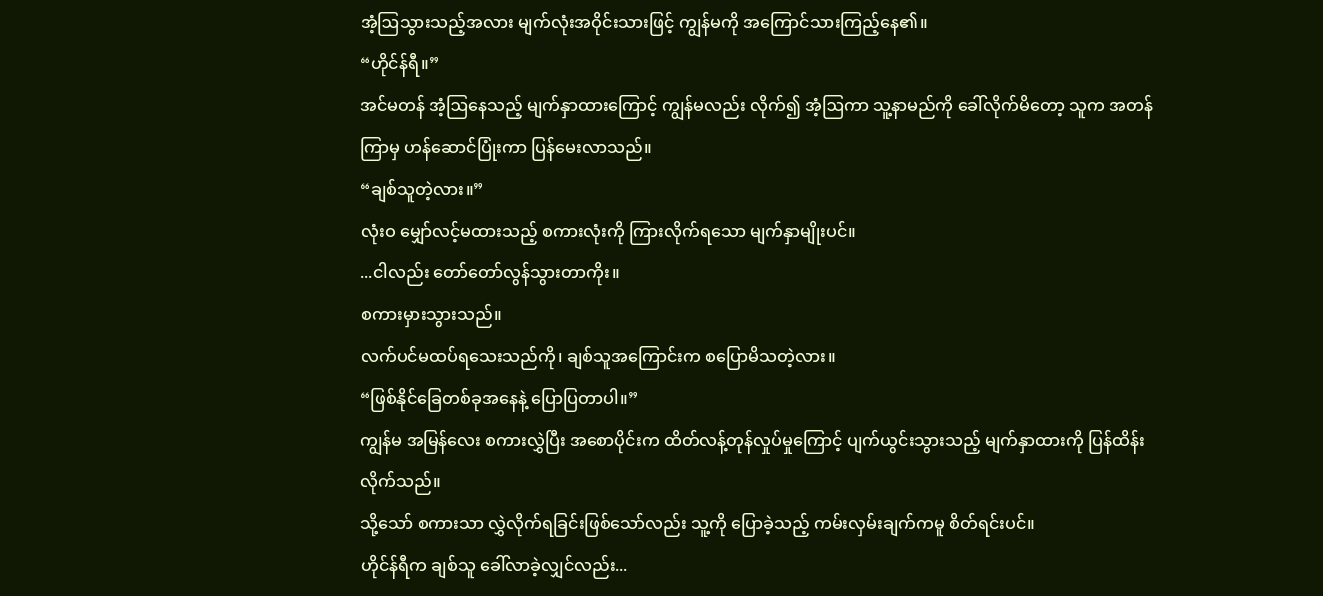အံ့ဩသွားသည့်အလား မျက်လုံးအဝိုင်းသားဖြင့် ကျွန်မကို အကြောင်သားကြည့်နေ၏။
“ဟိုင်န်ရီ။”
အင်မတန် အံ့ဩနေသည့် မျက်နှာထားကြောင့် ကျွန်မလည်း လိုက်၍ အံ့ဩကာ သူ့နာမည်ကို ခေါ်လိုက်မိတော့ သူက အတန်ကြာမှ ဟန်ဆောင်ပြုံးကာ ပြန်မေးလာသည်။
“ချစ်သူတဲ့လား။”
လုံးဝ မျှော်လင့်မထားသည့် စကားလုံးကို ကြားလိုက်ရသော မျက်နှာမျိုးပင်။
...ငါလည်း တော်တော်လွန်သွားတာကိုး။
စကားမှားသွားသည်။
လက်ပင်မထပ်ရသေးသည်ကို၊ ချစ်သူအကြောင်းက စပြောမိသတဲ့လား။
“ဖြစ်နိုင်ခြေတစ်ခုအနေနဲ့ ပြောပြတာပါ။”
ကျွန်မ အမြန်လေး စကားလွှဲပြီး အစောပိုင်းက ထိတ်လန့်တုန်လှုပ်မှုကြောင့် ပျက်ယွင်းသွားသည့် မျက်နှာထားကို ပြန်ထိန်းလိုက်သည်။
သို့သော် စကားသာ လွှဲလိုက်ရခြင်းဖြစ်သော်လည်း သူ့ကို ပြောခဲ့သည့် ကမ်းလှမ်းချက်ကမူ စိတ်ရင်းပင်။
ဟိုင်န်ရီက ချစ်သူ ခေါ်လာခဲ့လျှင်လည်း...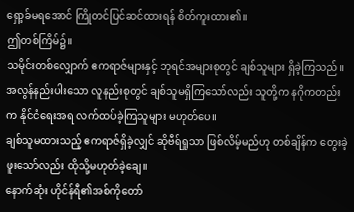ရှော့ခ်မရအောင် ကြိုတင်ပြင်ဆင်ထားရန် စိတ်ကူးထား၏။
ဤတစ်ကြိမ်၌။
သမိုင်းတစ်လျှောက် ဧကရာဇ်များနှင့် ဘုရင်အများစုတွင် ချစ်သူများ ရှိခဲ့ကြသည်။
အလွန်နည်းပါးသော လူနည်းစုတွင် ချစ်သူမရှိကြသော်လည်း သူတို့က နဂိုကတည်းက နိုင်ငံရေးအရ လက်ထပ်ခဲ့ကြသူများ မဟုတ်ပေ။
ချစ်သူမထားသည့် ဧကရာဇ်ရှိခဲ့လျှင် ဆိုဗီရ်ရှုသာ ဖြစ်လိမ့်မည်ဟု တစ်ချိန်က တွေးခဲ့ဖူးသော်လည်း ထိုသို့မဟုတ်ခဲ့ချေ။
နောက်ဆုံး ဟိုင်န်ရီ၏အစ်ကိုတော်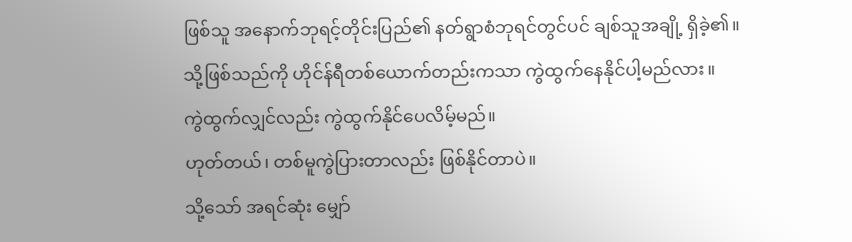ဖြစ်သူ အနောက်ဘုရင့်တိုင်းပြည်၏ နတ်ရွာစံဘုရင်တွင်ပင် ချစ်သူအချို့ ရှိခဲ့၏။
သို့ဖြစ်သည်ကို ဟိုင်န်ရီတစ်ယောက်တည်းကသာ ကွဲထွက်နေနိုင်ပါ့မည်လား။
ကွဲထွက်လျှင်လည်း ကွဲထွက်နိုင်ပေလိမ့်မည်။
ဟုတ်တယ်၊ တစ်မူကွဲပြားတာလည်း ဖြစ်နိုင်တာပဲ။
သို့သော် အရင်ဆုံး မျှော်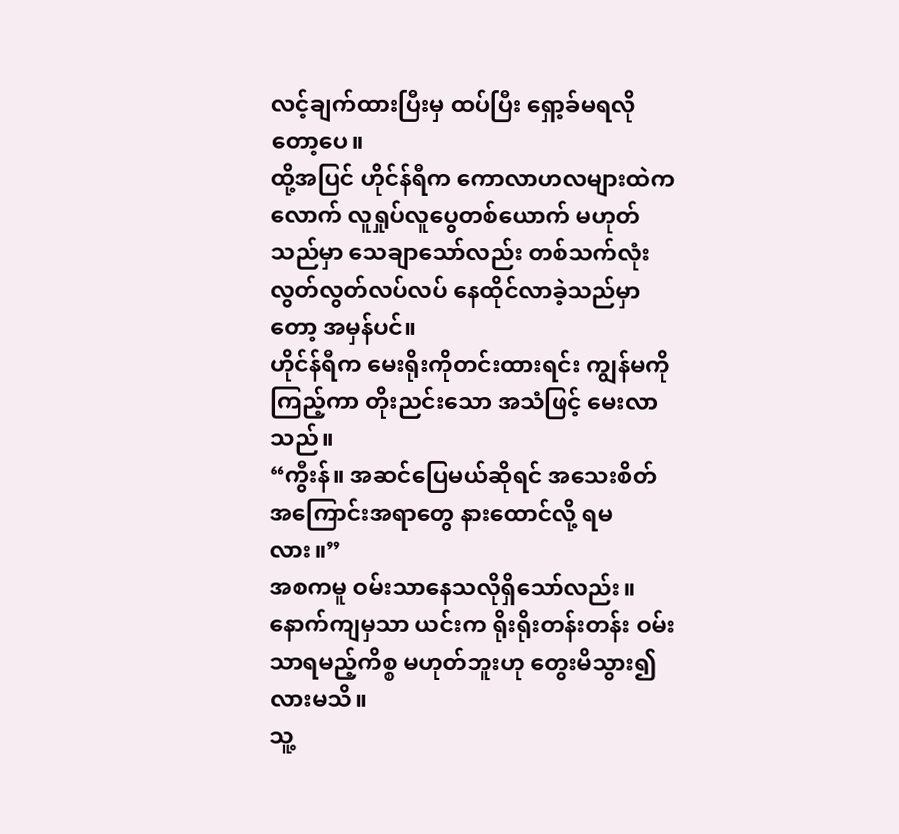လင့်ချက်ထားပြီးမှ ထပ်ပြီး ရှော့ခ်မရလိုတော့ပေ။
ထို့အပြင် ဟိုင်န်ရီက ကောလာဟလများထဲကလောက် လူရှုပ်လူပွေတစ်ယောက် မဟုတ်သည်မှာ သေချာသော်လည်း တစ်သက်လုံး လွတ်လွတ်လပ်လပ် နေထိုင်လာခဲ့သည်မှာတော့ အမှန်ပင်။
ဟိုင်န်ရီက မေးရိုးကိုတင်းထားရင်း ကျွန်မကို ကြည့်ကာ တိုးညင်းသော အသံဖြင့် မေးလာသည်။
“ကွီးန်။ အဆင်ပြေမယ်ဆိုရင် အသေးစိတ်အကြောင်းအရာတွေ နားထောင်လို့ ရမလား။”
အစကမူ ဝမ်းသာနေသလိုရှိသော်လည်း။
နောက်ကျမှသာ ယင်းက ရိုးရိုးတန်းတန်း ဝမ်းသာရမည့်ကိစ္စ မဟုတ်ဘူးဟု တွေးမိသွား၍လားမသိ။
သူ့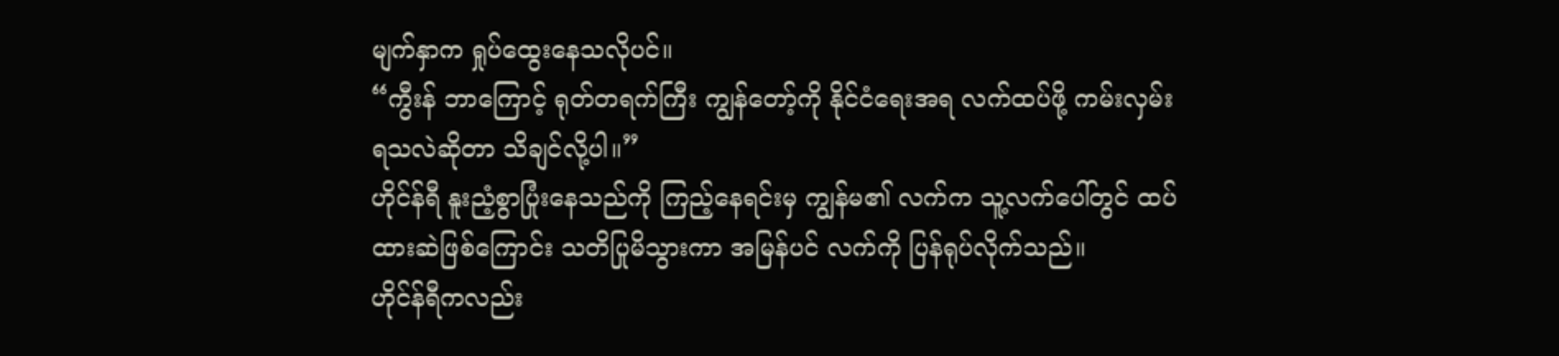မျက်နှာက ရှုပ်ထွေးနေသလိုပင်။
“ကွီးန် ဘာကြောင့် ရုတ်တရက်ကြီး ကျွန်တော့်ကို နိုင်ငံရေးအရ လက်ထပ်ဖို့ ကမ်းလှမ်းရသလဲဆိုတာ သိချင်လို့ပါ။”
ဟိုင်န်ရီ နူးညံ့စွာပြုံးနေသည်ကို ကြည့်နေရင်းမှ ကျွန်မ၏ လက်က သူ့လက်ပေါ်တွင် ထပ်ထားဆဲဖြစ်ကြောင်း သတိပြုမိသွားကာ အမြန်ပင် လက်ကို ပြန်ရုပ်လိုက်သည်။
ဟိုင်န်ရီကလည်း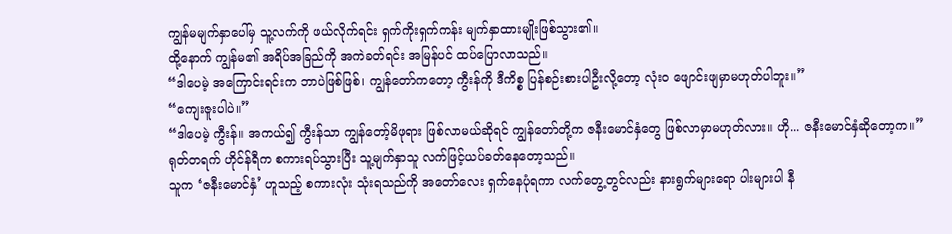ကျွန်မမျက်နှာပေါ်မှ သူ့လက်ကို ဖယ်လိုက်ရင်း ရှက်ကိုးရှက်ကန်း မျက်နှာထားမျိုးဖြစ်သွား၏။
ထို့နောက် ကျွန်မ၏ အရိပ်အခြည်ကို အကဲခတ်ရင်း အမြန်ပင် ထပ်ပြောလာသည်။
“ဒါပေမဲ့ အကြောင်းရင်းက ဘာပဲဖြစ်ဖြစ်၊ ကျွန်တော်ကတော့ ကွီးန်ကို ဒီကိစ္စ ပြန်စဉ်းစားပါဦးလို့တော့ လုံးဝ ဖျောင်းဖျမှာမဟုတ်ပါဘူး။”
“ကျေးဇူးပါပဲ။”
“ဒါပေမဲ့ ကွီးန်။ အကယ်၍ ကွီးန်သာ ကျွန်တော့်မိဖုရား ဖြစ်လာမယ်ဆိုရင် ကျွန်တော်တို့က ဇနီးမောင်နှံတွေ ဖြစ်လာမှာမဟုတ်လား။ ဟို... ဇနီးမောင်နှံဆိုတော့က။”
ရုတ်တရက် ဟိုင်န်ရီက စကားရပ်သွားပြီး သူ့မျက်နှာသူ လက်ဖြင့်ယပ်ခတ်နေတော့သည်။
သူက ‘ဇနီးမောင်နှံ’ ဟူသည့် စကားလုံး သုံးရသည်ကို အတော်လေး ရှက်နေပုံရကာ လက်တွေ့တွင်လည်း နားရွက်များရော ပါးများပါ နီ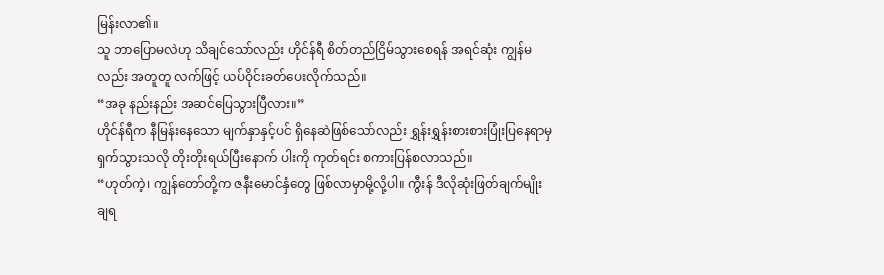မြန်းလာ၏။
သူ ဘာပြောမလဲဟု သိချင်သော်လည်း ဟိုင်န်ရီ စိတ်တည်ငြိမ်သွားစေရန် အရင်ဆုံး ကျွန်မလည်း အတူတူ လက်ဖြင့် ယပ်ဝိုင်းခတ်ပေးလိုက်သည်။
“အခု နည်းနည်း အဆင်ပြေသွားပြီလား။”
ဟိုင်န်ရီက နီမြန်းနေသော မျက်နှာနှင့်ပင် ရှိနေဆဲဖြစ်သော်လည်း ရွှန်းရွှန်းစားစားပြုံးပြနေရာမှ ရှက်သွားသလို တိုးတိုးရယ်ပြီးနောက် ပါးကို ကုတ်ရင်း စကားပြန်စလာသည်။
“ဟုတ်ကဲ့၊ ကျွန်တော်တို့က ဇနီးမောင်နှံတွေ ဖြစ်လာမှာမို့လို့ပါ။ ကွီးန် ဒီလိုဆုံးဖြတ်ချက်မျိုး ချရ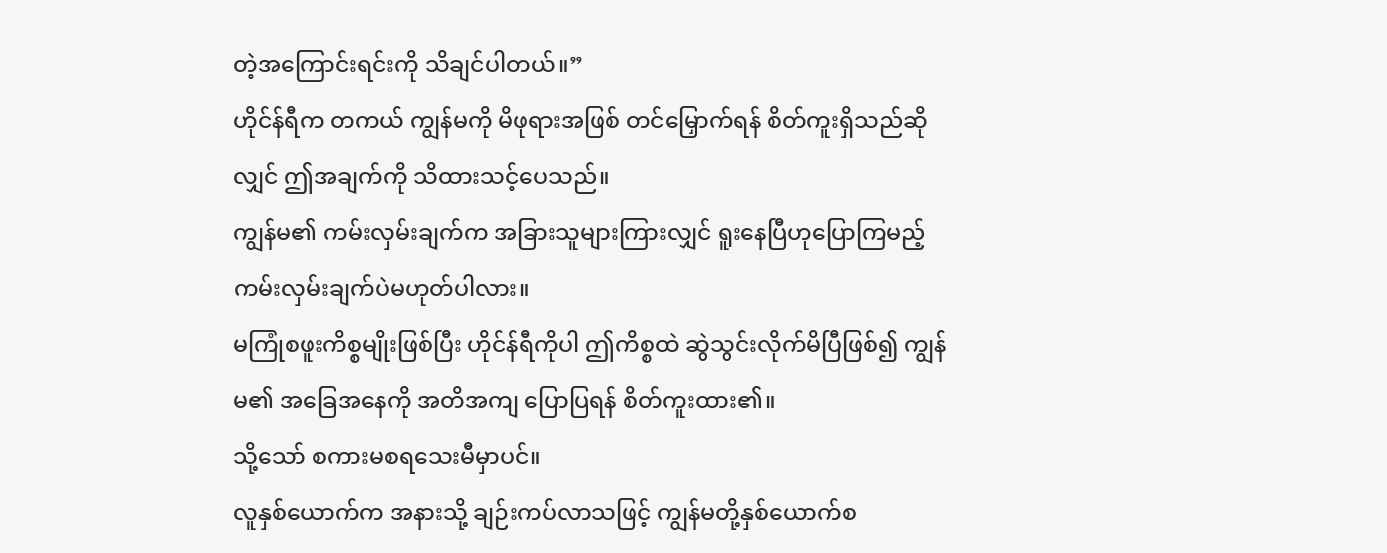တဲ့အကြောင်းရင်းကို သိချင်ပါတယ်။”
ဟိုင်န်ရီက တကယ် ကျွန်မကို မိဖုရားအဖြစ် တင်မြှောက်ရန် စိတ်ကူးရှိသည်ဆိုလျှင် ဤအချက်ကို သိထားသင့်ပေသည်။
ကျွန်မ၏ ကမ်းလှမ်းချက်က အခြားသူများကြားလျှင် ရူးနေပြီဟုပြောကြမည့် ကမ်းလှမ်းချက်ပဲမဟုတ်ပါလား။
မကြုံစဖူးကိစ္စမျိုးဖြစ်ပြီး ဟိုင်န်ရီကိုပါ ဤကိစ္စထဲ ဆွဲသွင်းလိုက်မိပြီဖြစ်၍ ကျွန်မ၏ အခြေအနေကို အတိအကျ ပြောပြရန် စိတ်ကူးထား၏။
သို့သော် စကားမစရသေးမီမှာပင်။
လူနှစ်ယောက်က အနားသို့ ချဉ်းကပ်လာသဖြင့် ကျွန်မတို့နှစ်ယောက်စ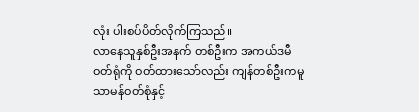လုံး ပါးစပ်ပိတ်လိုက်ကြသည်။
လာနေသူနှစ်ဦးအနက် တစ်ဦးက အကယ်ဒမီဝတ်ရုံကို ဝတ်ထားသော်လည်း ကျန်တစ်ဦးကမူ သာမန်ဝတ်စုံနှင့်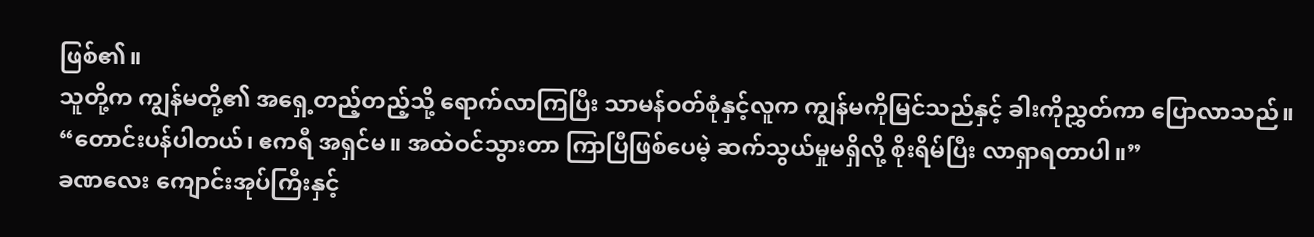ဖြစ်၏။
သူတို့က ကျွန်မတို့၏ အရှေ့တည့်တည့်သို့ ရောက်လာကြပြီး သာမန်ဝတ်စုံနှင့်လူက ကျွန်မကိုမြင်သည်နှင့် ခါးကိုညွှတ်ကာ ပြောလာသည်။
“တောင်းပန်ပါတယ်၊ ဧကရီ အရှင်မ။ အထဲဝင်သွားတာ ကြာပြီဖြစ်ပေမဲ့ ဆက်သွယ်မှုမရှိလို့ စိုးရိမ်ပြီး လာရှာရတာပါ။”
ခဏလေး ကျောင်းအုပ်ကြီးနှင့်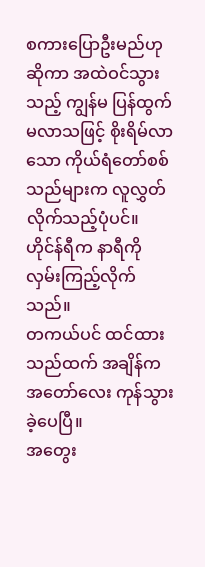စကားပြောဦးမည်ဟုဆိုကာ အထဲဝင်သွားသည့် ကျွန်မ ပြန်ထွက်မလာသဖြင့် စိုးရိမ်လာသော ကိုယ်ရံတော်စစ်သည်များက လူလွှတ်လိုက်သည့်ပုံပင်။
ဟိုင်န်ရီက နာရီကို လှမ်းကြည့်လိုက်သည်။
တကယ်ပင် ထင်ထားသည်ထက် အချိန်က အတော်လေး ကုန်သွားခဲ့ပေပြီ။
အတွေး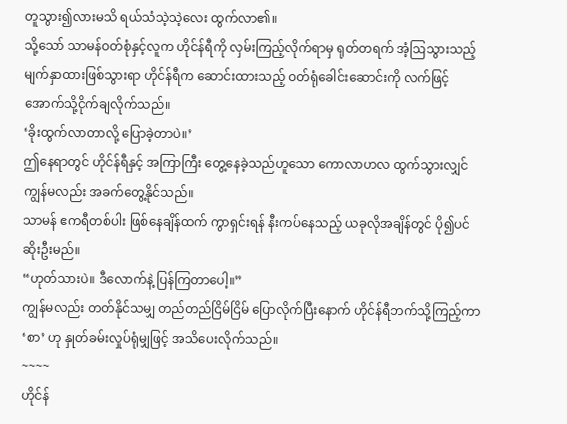တူသွား၍လားမသိ ရယ်သံသဲ့သဲ့လေး ထွက်လာ၏။
သို့သော် သာမန်ဝတ်စုံနှင့်လူက ဟိုင်န်ရီကို လှမ်းကြည့်လိုက်ရာမှ ရုတ်တရက် အံ့ဩသွားသည့် မျက်နှာထားဖြစ်သွားရာ ဟိုင်န်ရီက ဆောင်းထားသည့် ဝတ်ရုံခေါင်းဆောင်းကို လက်ဖြင့် အောက်သို့ငိုက်ချလိုက်သည်။
‘ခိုးထွက်လာတာလို့ ပြောခဲ့တာပဲ။’
ဤနေရာတွင် ဟိုင်န်ရီနှင့် အကြာကြီး တွေ့နေခဲ့သည်ဟူသော ကောလာဟလ ထွက်သွားလျှင် ကျွန်မလည်း အခက်တွေ့နိုင်သည်။
သာမန် ဧကရီတစ်ပါး ဖြစ်နေချိန်ထက် ကွာရှင်းရန် နီးကပ်နေသည့် ယခုလိုအချိန်တွင် ပို၍ပင်ဆိုးဦးမည်။
“ဟုတ်သားပဲ။ ဒီလောက်နဲ့ ပြန်ကြတာပေါ့။”
ကျွန်မလည်း တတ်နိုင်သမျှ တည်တည်ငြိမ်ငြိမ် ပြောလိုက်ပြီးနောက် ဟိုင်န်ရီဘက်သို့ကြည့်ကာ ‘စာ’ ဟု နှုတ်ခမ်းလှုပ်ရုံမျှဖြင့် အသိပေးလိုက်သည်။
~~~~
ဟိုင်န်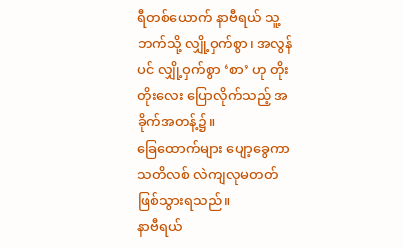ရီတစ်ယောက် နာဗီရယ် သူ့ဘက်သို့ လျှို့ဝှက်စွာ၊ အလွန်ပင် လျှို့ဝှက်စွာ ‘စာ’ ဟု တိုးတိုးလေး ပြောလိုက်သည့် အခိုက်အတန့်၌။
ခြေထောက်များ ပျော့ခွေကာ သတိလစ် လဲကျလုမတတ် ဖြစ်သွားရသည်။
နာဗီရယ်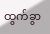ထွက်ခွာ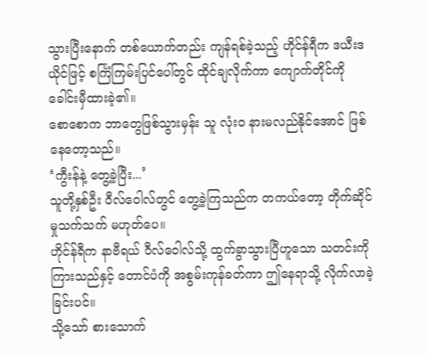သွားပြီးနောက် တစ်ယောက်တည်း ကျန်ရစ်ခဲ့သည့် ဟိုင်န်ရီက ဒယီးဒယိုင်ဖြင့် စင်္ကြံကြမ်းပြင်ပေါ်တွင် ထိုင်ချလိုက်ကာ ကျောက်တိုင်ကို ခေါင်းမှီထားခဲ့၏။
စောစောက ဘာတွေဖြစ်သွားမှန်း သူ လုံးဝ နားမလည်နိုင်အောင် ဖြစ်နေတော့သည်။
‘ကွီးန်နဲ့ တွေ့ခဲ့ပြီး...’
သူတို့နှစ်ဦး ဝီလ်ဝေါလ်တွင် တွေ့ခဲ့ကြသည်က တကယ်တော့ တိုက်ဆိုင်မှုသက်သက် မဟုတ်ပေ။
ဟိုင်န်ရီက နာဗီရယ် ဝီလ်ဝေါလ်သို့ ထွက်ခွာသွားပြီဟူသော သတင်းကို ကြားသည်နှင့် တောင်ပံကို အစွမ်းကုန်ခတ်ကာ ဤနေရာသို့ လိုက်လာခဲ့ခြင်းပင်။
သို့သော် စားသောက်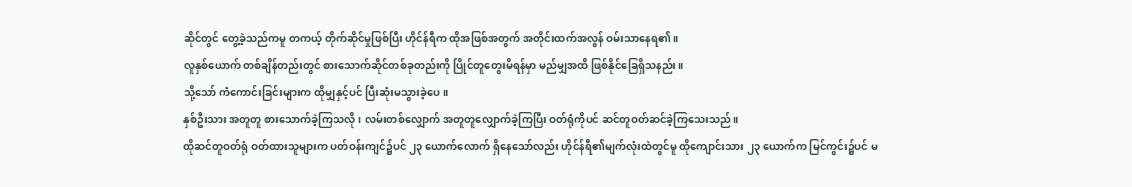ဆိုင်တွင် တွေ့ခဲ့သည်ကမူ တကယ့် တိုက်ဆိုင်မှုဖြစ်ပြီး ဟိုင်န်ရီက ထိုအဖြစ်အတွက် အတိုင်းထက်အလွန် ဝမ်းသာနေရ၏။
လူနှစ်ယောက် တစ်ချိန်တည်းတွင် စားသောက်ဆိုင်တစ်ခုတည်းကို ပြိုင်တူတွေးမိရန်မှာ မည်မျှအထိ ဖြစ်နိုင်ခြေရှိသနည်း။
သို့သော် ကံကောင်းခြင်းများက ထိုမျှနှင့်ပင် ပြီးဆုံးမသွားခဲ့ပေ။
နှစ်ဦးသား အတူတူ စားသောက်ခဲ့ကြသလို၊ လမ်းတစ်လျှောက် အတူတူလျှောက်ခဲ့ကြပြီး ဝတ်ရုံကိုပင် ဆင်တူဝတ်ဆင်ခဲ့ကြသေးသည်။
ထိုဆင်တူဝတ်ရုံ ဝတ်ထားသူများက ပတ်ဝန်းကျင်၌ပင် ၂၃ ယောက်လောက် ရှိနေသော်လည်း ဟိုင်န်ရီ၏မျက်လုံးထဲတွင်မူ ထိုကျောင်းသား ၂၃ ယောက်က မြင်ကွင်း၌ပင် မ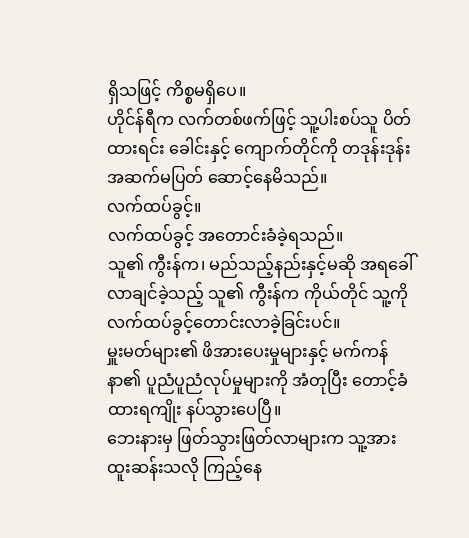ရှိသဖြင့် ကိစ္စမရှိပေ။
ဟိုင်န်ရီက လက်တစ်ဖက်ဖြင့် သူ့ပါးစပ်သူ ပိတ်ထားရင်း ခေါင်းနှင့် ကျောက်တိုင်ကို တဒုန်းဒုန်း အဆက်မပြတ် ဆောင့်နေမိသည်။
လက်ထပ်ခွင့်။
လက်ထပ်ခွင့် အတောင်းခံခဲ့ရသည်။
သူ၏ ကွီးန်က၊ မည်သည့်နည်းနှင့်မဆို အရခေါ်လာချင်ခဲ့သည့် သူ၏ ကွီးန်က ကိုယ်တိုင် သူ့ကို လက်ထပ်ခွင့်တောင်းလာခဲ့ခြင်းပင်။
မှူးမတ်များ၏ ဖိအားပေးမှုများနှင့် မက်ကန်နာ၏ ပူညံပူညံလုပ်မှုများကို အံတုပြီး တောင့်ခံထားရကျိုး နပ်သွားပေပြီ။
ဘေးနားမှ ဖြတ်သွားဖြတ်လာများက သူ့အား ထူးဆန်းသလို ကြည့်နေ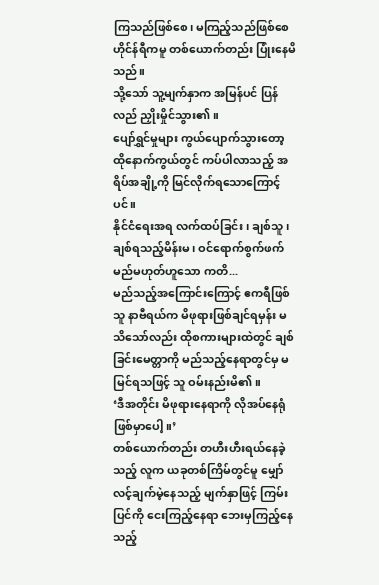ကြသည်ဖြစ်စေ၊ မကြည့်သည်ဖြစ်စေ ဟိုင်န်ရီကမူ တစ်ယောက်တည်း ပြုံးနေမိသည်။
သို့သော် သူ့မျက်နှာက အမြန်ပင် ပြန်လည် ညှိုးမှိုင်သွား၏။
ပျော်ရွှင်မှုများ ကွယ်ပျောက်သွားတော့ ထိုနောက်ကွယ်တွင် ကပ်ပါလာသည့် အရိပ်အချို့ကို မြင်လိုက်ရသောကြောင့်ပင်။
နိုင်ငံရေးအရ လက်ထပ်ခြင်း၊ ချစ်သူ၊ ချစ်ရသည့်မိန်းမ၊ ဝင်ရောက်စွက်ဖက်မည်မဟုတ်ဟူသော ကတိ...
မည်သည့်အကြောင်းကြောင့် ဧကရီဖြစ်သူ နာဗီရယ်က မိဖုရားဖြစ်ချင်ရမှန်း မသိသော်လည်း ထိုစကားများထဲတွင် ချစ်ခြင်းမေတ္တာကို မည်သည့်နေရာတွင်မှ မမြင်ရသဖြင့် သူ ဝမ်းနည်းမိ၏။
‘ဒီအတိုင်း မိဖုရားနေရာကို လိုအပ်နေရုံ ဖြစ်မှာပေါ့။’
တစ်ယောက်တည်း တဟီးဟီးရယ်နေခဲ့သည့် လူက ယခုတစ်ကြိမ်တွင်မူ မျှော်လင့်ချက်မဲ့နေသည့် မျက်နှာဖြင့် ကြမ်းပြင်ကို ငေးကြည့်နေရာ ဘေးမှကြည့်နေသည့်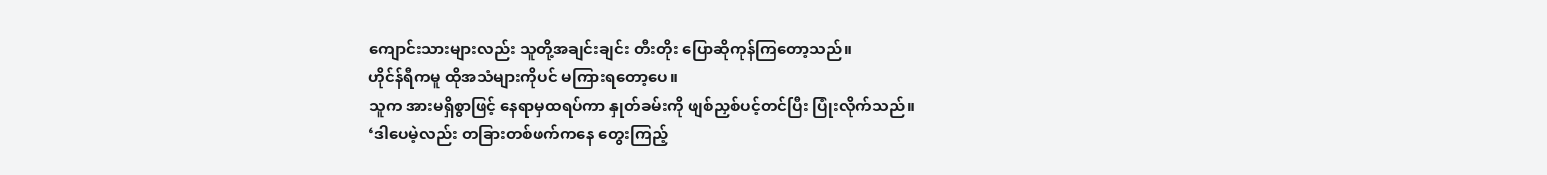ကျောင်းသားများလည်း သူတို့အချင်းချင်း တီးတိုး ပြောဆိုကုန်ကြတော့သည်။
ဟိုင်န်ရီကမူ ထိုအသံများကိုပင် မကြားရတော့ပေ။
သူက အားမရှိစွာဖြင့် နေရာမှထရပ်ကာ နှုတ်ခမ်းကို ဖျစ်ညှစ်ပင့်တင်ပြီး ပြုံးလိုက်သည်။
‘ဒါပေမဲ့လည်း တခြားတစ်ဖက်ကနေ တွေးကြည့်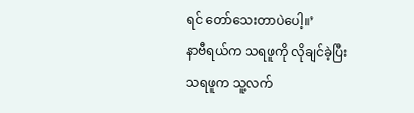ရင် တော်သေးတာပဲပေါ့။’
နာဗီရယ်က သရဖူကို လိုချင်ခဲ့ပြီး သရဖူက သူ့လက်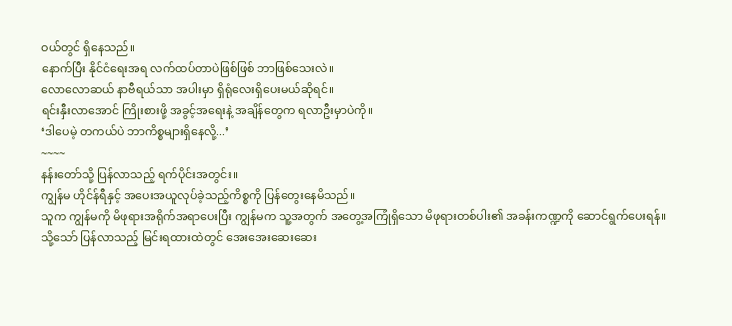ဝယ်တွင် ရှိနေသည်။
နောက်ပြီး နိုင်ငံရေးအရ လက်ထပ်တာပဲဖြစ်ဖြစ် ဘာဖြစ်သေးလဲ။
လောလောဆယ် နာဗီရယ်သာ အပါးမှာ ရှိရုံလေးရှိပေးမယ်ဆိုရင်။
ရင်းနှီးလာအောင် ကြိုးစားဖို့ အခွင့်အရေးနဲ့ အချိန်တွေက ရလာဦးမှာပဲကို။
‘ဒါပေမဲ့ တကယ်ပဲ ဘာကိစ္စများရှိနေလို့...’
~~~~
နန်းတော်သို့ ပြန်လာသည့် ရက်ပိုင်းအတွင်း။
ကျွန်မ ဟိုင်န်ရီနှင့် အပေးအယူလုပ်ခဲ့သည့်ကိစ္စကို ပြန်တွေးနေမိသည်။
သူက ကျွန်မကို မိဖုရားအရိုက်အရာပေးပြီး ကျွန်မက သူ့အတွက် အတွေ့အကြုံရှိသော မိဖုရားတစ်ပါး၏ အခန်းကဏ္ဍကို ဆောင်ရွက်ပေးရန်။
သို့သော် ပြန်လာသည့် မြင်းရထားထဲတွင် အေးအေးဆေးဆေး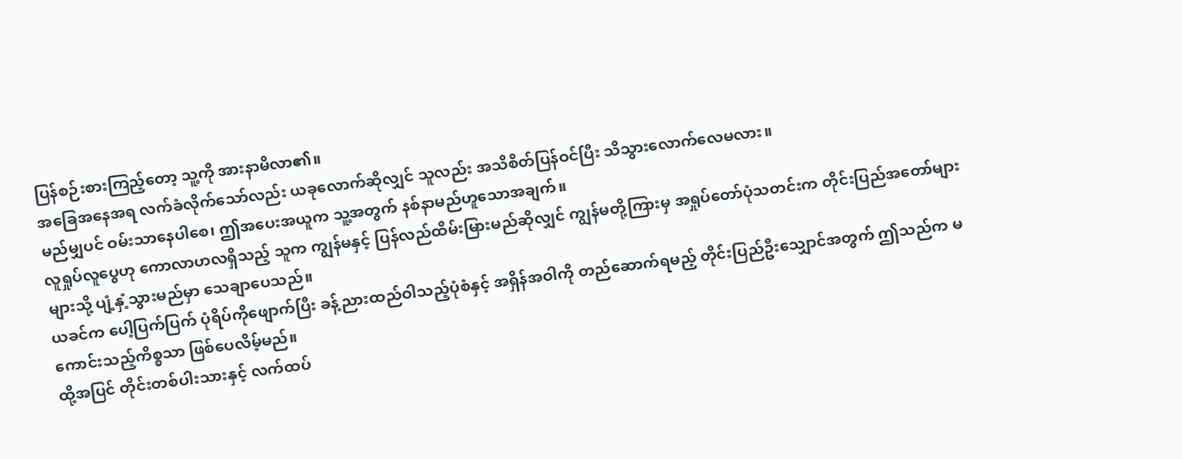ပြန်စဉ်းစားကြည့်တော့ သူ့ကို အားနာမိလာ၏။
အခြေအနေအရ လက်ခံလိုက်သော်လည်း ယခုလောက်ဆိုလျှင် သူလည်း အသိစိတ်ပြန်ဝင်ပြီး သိသွားလောက်လေမလား။
မည်မျှပင် ဝမ်းသာနေပါစေ၊ ဤအပေးအယူက သူ့အတွက် နစ်နာမည်ဟူသောအချက်။
လူရှုပ်လူပွေဟု ကောလာဟလရှိသည့် သူက ကျွန်မနှင့် ပြန်လည်ထိမ်းမြားမည်ဆိုလျှင် ကျွန်မတို့ကြားမှ အရှုပ်တော်ပုံသတင်းက တိုင်းပြည်အတော်များများသို့ ပျံ့နှံ့သွားမည်မှာ သေချာပေသည်။
ယခင်က ပေါ့ပြက်ပြက် ပုံရိပ်ကိုဖျောက်ပြီး ခန့်ညားထည်ဝါသည့်ပုံစံနှင့် အရှိန်အဝါကို တည်ဆောက်ရမည့် တိုင်းပြည်ဦးသျှောင်အတွက် ဤသည်က မကောင်းသည့်ကိစ္စသာ ဖြစ်ပေလိမ့်မည်။
ထို့အပြင် တိုင်းတစ်ပါးသားနှင့် လက်ထပ်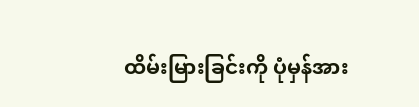ထိမ်းမြားခြင်းကို ပုံမှန်အား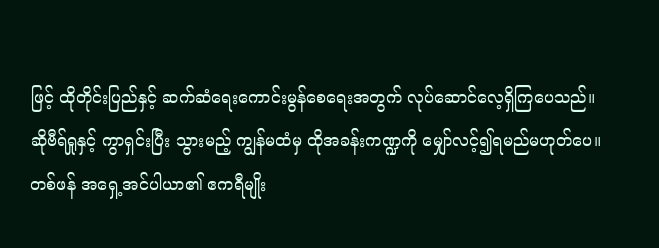ဖြင့် ထိုတိုင်းပြည်နှင့် ဆက်ဆံရေးကောင်းမွန်စေရေးအတွက် လုပ်ဆောင်လေ့ရှိကြပေသည်။
ဆိုဗီရ်ရှုနှင့် ကွာရှင်းပြီး သွားမည့် ကျွန်မထံမှ ထိုအခန်းကဏ္ဍကို မျှော်လင့်၍ရမည်မဟုတ်ပေ။
တစ်ဖန် အရှေ့အင်ပါယာ၏ ဧကရီမျိုး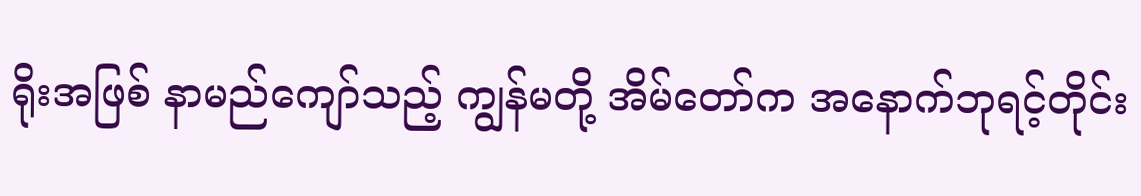ရိုးအဖြစ် နာမည်ကျော်သည့် ကျွန်မတို့ အိမ်တော်က အနောက်ဘုရင့်တိုင်း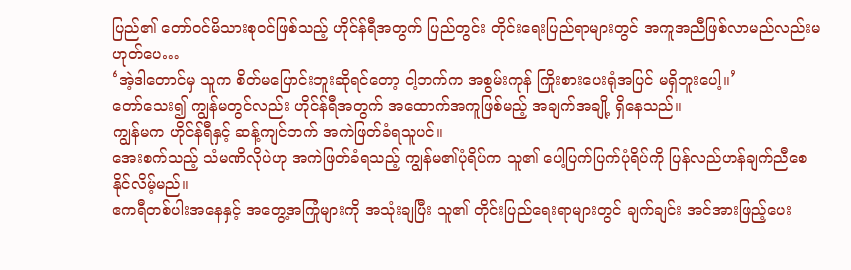ပြည်၏ တော်ဝင်မိသားစုဝင်ဖြစ်သည့် ဟိုင်န်ရီအတွက် ပြည်တွင်း တိုင်းရေးပြည်ရာများတွင် အကူအညီဖြစ်လာမည်လည်းမဟုတ်ပေ…
‘အဲ့ဒါတောင်မှ သူက စိတ်မပြောင်းဘူးဆိုရင်တော့ ငါ့ဘက်က အစွမ်းကုန် ကြိုးစားပေးရုံအပြင် မရှိဘူးပေါ့။’
တော်သေး၍ ကျွန်မတွင်လည်း ဟိုင်န်ရီအတွက် အထောက်အကူဖြစ်မည့် အချက်အချို့ ရှိနေသည်။
ကျွန်မက ဟိုင်န်ရီနှင့် ဆန့်ကျင်ဘက် အကဲဖြတ်ခံရသူပင်။
အေးစက်သည့် သံမဏိလိုပဲဟု အကဲဖြတ်ခံရသည့် ကျွန်မ၏ပုံရိပ်က သူ၏ ပေါ့ပြက်ပြက်ပုံရိပ်ကို ပြန်လည်ဟန်ချက်ညီစေနိုင်လိမ့်မည်။
ဧကရီတစ်ပါးအနေနှင့် အတွေ့အကြုံများကို အသုံးချပြီး သူ၏ တိုင်းပြည်ရေးရာများတွင် ချက်ချင်း အင်အားဖြည့်ပေး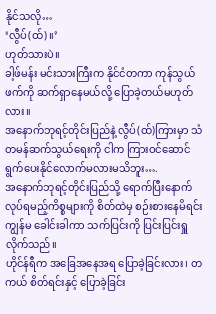နိုင်သလို…
‘လွီပ်(ထ်)။’
ဟုတ်သားပဲ။
ခါ့ဖ်မန်း မင်းသားကြီးက နိုင်ငံတကာ ကုန်သွယ်ဖက်ကို ဆက်ရှာနေမယ်လို့ ပြောခဲ့တယ်မဟုတ်လား။
အနောက်ဘုရင့်တိုင်းပြည်နဲ့ လွီပ်(ထ်)ကြားမှာ သံတမန်ဆက်သွယ်ရေးကို ငါက ကြားဝင်ဆောင်ရွက်ပေးနိုင်လောက်မလားမသိဘူး….
အနောက်ဘုရင့်တိုင်းပြည်သို့ ရောက်ပြီးနောက် လုပ်ရမည့်ကိစ္စများကို စိတ်ထဲမှ စဉ်းစားနေမိရင်း ကျွန်မ ခေါင်းခါကာ သက်ပြင်းကို ပြင်းပြင်းရှူလိုက်သည်။
ဟိုင်န်ရီက အခြေအနေအရ ပြောခဲ့ခြင်းလား၊ တကယ် စိတ်ရင်းနှင့် ပြောခဲ့ခြင်း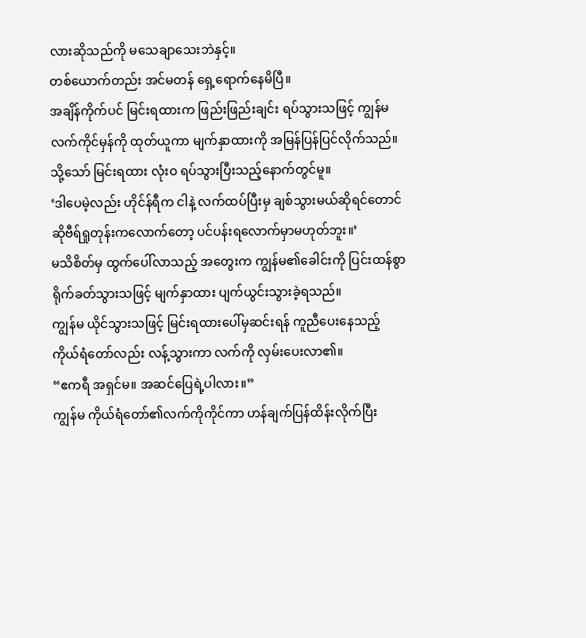လားဆိုသည်ကို မသေချာသေးဘဲနှင့်။
တစ်ယောက်တည်း အင်မတန် ရှေ့ရောက်နေမိပြီ။
အချိန်ကိုက်ပင် မြင်းရထားက ဖြည်းဖြည်းချင်း ရပ်သွားသဖြင့် ကျွန်မ လက်ကိုင်မှန်ကို ထုတ်ယူကာ မျက်နှာထားကို အမြန်ပြန်ပြင်လိုက်သည်။
သို့သော် မြင်းရထား လုံးဝ ရပ်သွားပြီးသည့်နောက်တွင်မူ။
‘ဒါပေမဲ့လည်း ဟိုင်န်ရီက ငါနဲ့ လက်ထပ်ပြီးမှ ချစ်သွားမယ်ဆိုရင်တောင် ဆိုဗီရ်ရှုတုန်းကလောက်တော့ ပင်ပန်းရလောက်မှာမဟုတ်ဘူး။’
မသိစိတ်မှ ထွက်ပေါ်လာသည့် အတွေးက ကျွန်မ၏ခေါင်းကို ပြင်းထန်စွာ ရိုက်ခတ်သွားသဖြင့် မျက်နှာထား ပျက်ယွင်းသွားခဲ့ရသည်။
ကျွန်မ ယိုင်သွားသဖြင့် မြင်းရထားပေါ်မှဆင်းရန် ကူညီပေးနေသည့် ကိုယ်ရံတော်လည်း လန့်သွားကာ လက်ကို လှမ်းပေးလာ၏။
“ဧကရီ အရှင်မ။ အဆင်ပြေရဲ့ပါလား။”
ကျွန်မ ကိုယ်ရံတော်၏လက်ကိုကိုင်ကာ ဟန်ချက်ပြန်ထိန်းလိုက်ပြီး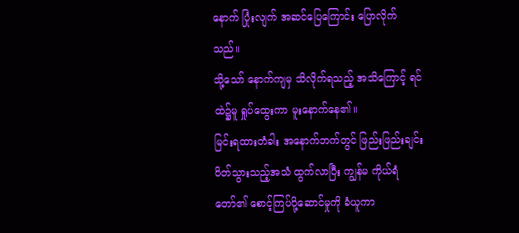နောက် ပြုံးလျက် အဆင်ပြေကြောင်း ပြောလိုက်သည်။
သို့သော် နောက်ကျမှ သိလိုက်ရသည့် အသိကြောင့် ရင်ထဲ၌မူ ရှုပ်ထွေးကာ မူးနောက်နေ၏။
မြင်းရထားတံခါး အနောက်ဘက်တွင် ဖြည်းဖြည်းချင်း ပိတ်သွားသည့်အသံ ထွက်လာပြီး ကျွန်မ ကိုယ်ရံတော်၏ စောင့်ကြပ်ပို့ဆောင်မှုကို ခံယူကာ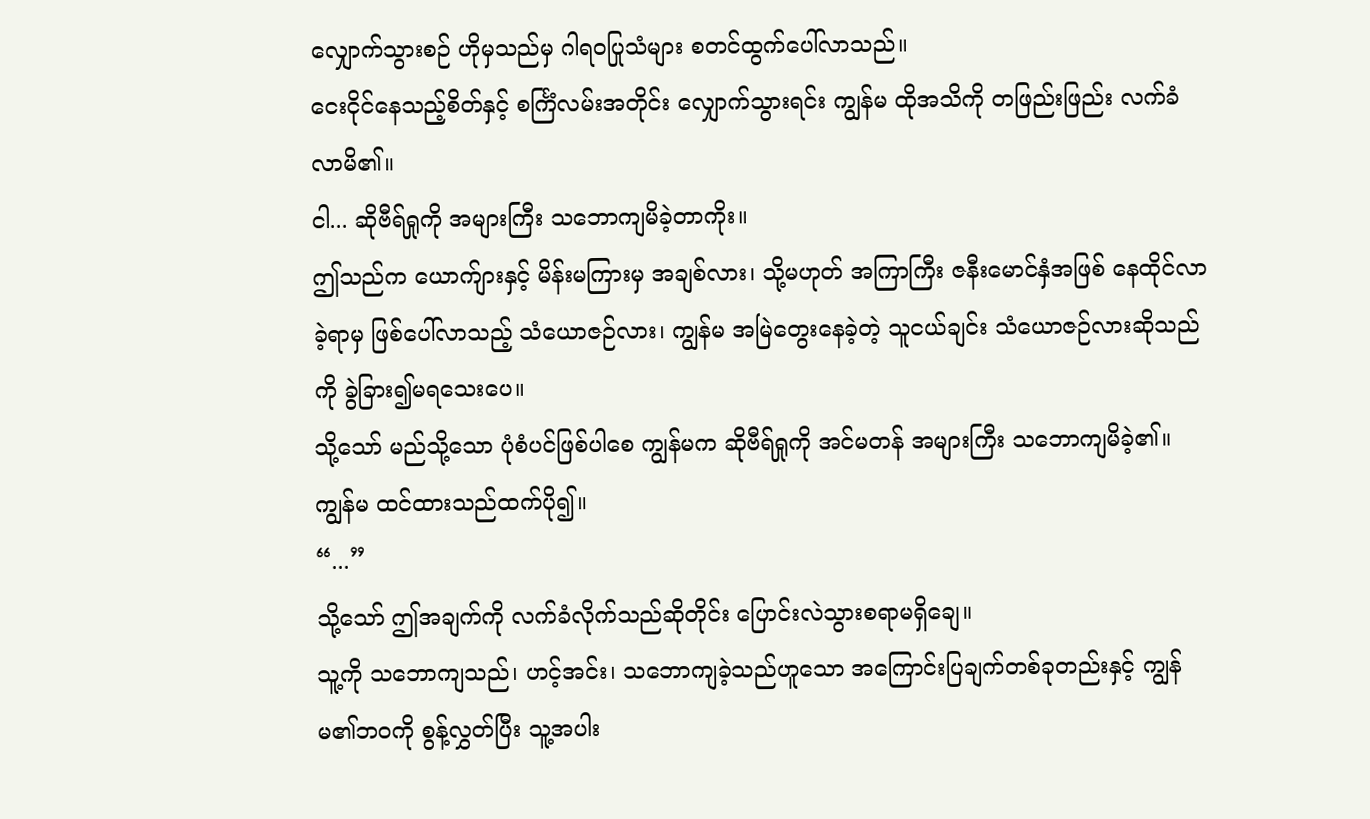လျှောက်သွားစဉ် ဟိုမှသည်မှ ဂါရဝပြုသံများ စတင်ထွက်ပေါ်လာသည်။
ငေးငိုင်နေသည့်စိတ်နှင့် စင်္ကြံလမ်းအတိုင်း လျှောက်သွားရင်း ကျွန်မ ထိုအသိကို တဖြည်းဖြည်း လက်ခံလာမိ၏။
ငါ... ဆိုဗီရ်ရှုကို အများကြီး သဘောကျမိခဲ့တာကိုး။
ဤသည်က ယောက်ျားနှင့် မိန်းမကြားမှ အချစ်လား၊ သို့မဟုတ် အကြာကြီး ဇနီးမောင်နှံအဖြစ် နေထိုင်လာခဲ့ရာမှ ဖြစ်ပေါ်လာသည့် သံယောဇဉ်လား၊ ကျွန်မ အမြဲတွေးနေခဲ့တဲ့ သူငယ်ချင်း သံယောဇဉ်လားဆိုသည်ကို ခွဲခြား၍မရသေးပေ။
သို့သော် မည်သို့သော ပုံစံပင်ဖြစ်ပါစေ ကျွန်မက ဆိုဗီရ်ရှုကို အင်မတန် အများကြီး သဘောကျမိခဲ့၏။
ကျွန်မ ထင်ထားသည်ထက်ပို၍။
“...”
သို့သော် ဤအချက်ကို လက်ခံလိုက်သည်ဆိုတိုင်း ပြောင်းလဲသွားစရာမရှိချေ။
သူ့ကို သဘောကျသည်၊ ဟင့်အင်း၊ သဘောကျခဲ့သည်ဟူသော အကြောင်းပြချက်တစ်ခုတည်းနှင့် ကျွန်မ၏ဘဝကို စွန့်လွှတ်ပြီး သူ့အပါး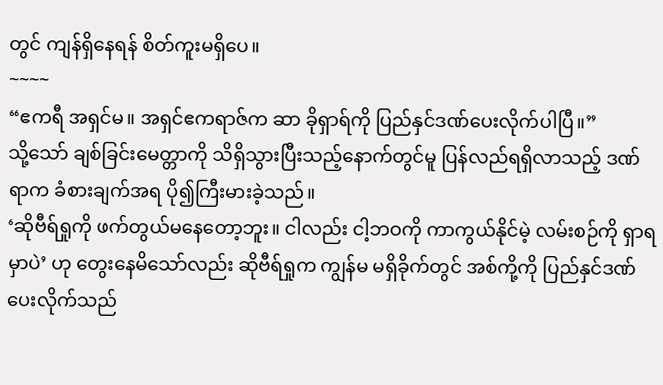တွင် ကျန်ရှိနေရန် စိတ်ကူးမရှိပေ။
~~~~
“ဧကရီ အရှင်မ။ အရှင်ဧကရာဇ်က ဆာ ခိုရှာရ်ကို ပြည်နှင်ဒဏ်ပေးလိုက်ပါပြီ။”
သို့သော် ချစ်ခြင်းမေတ္တာကို သိရှိသွားပြီးသည့်နောက်တွင်မူ ပြန်လည်ရရှိလာသည့် ဒဏ်ရာက ခံစားချက်အရ ပို၍ကြီးမားခဲ့သည်။
‘ဆိုဗီရ်ရှုကို ဖက်တွယ်မနေတော့ဘူး။ ငါလည်း ငါ့ဘဝကို ကာကွယ်နိုင်မဲ့ လမ်းစဉ်ကို ရှာရမှာပဲ’ ဟု တွေးနေမိသော်လည်း ဆိုဗီရ်ရှုက ကျွန်မ မရှိခိုက်တွင် အစ်ကို့ကို ပြည်နှင်ဒဏ်ပေးလိုက်သည်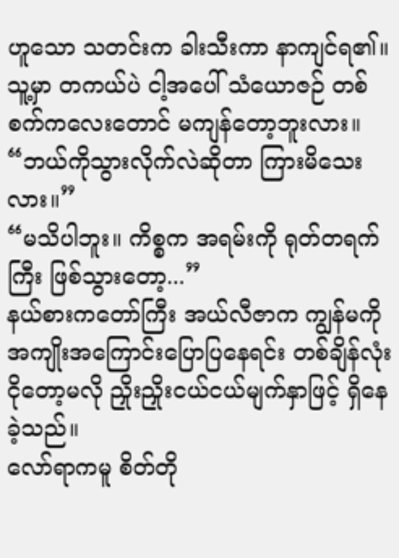ဟူသော သတင်းက ခါးသီးကာ နာကျင်ရ၏။
သူ့မှာ တကယ်ပဲ ငါ့အပေါ် သံယောဇဉ် တစ်စက်ကလေးတောင် မကျန်တော့ဘူးလား။
“ဘယ်ကိုသွားလိုက်လဲဆိုတာ ကြားမိသေးလား။”
“မသိပါဘူး။ ကိစ္စက အရမ်းကို ရုတ်တရက်ကြီး ဖြစ်သွားတော့...”
နယ်စားကတော်ကြီး အယ်လီဇာက ကျွန်မကို အကျိုးအကြောင်းပြောပြနေရင်း တစ်ချိန်လုံး ငိုတော့မလို ညှိုးညှိုးငယ်ငယ်မျက်နှာဖြင့် ရှိနေခဲ့သည်။
လော်ရာကမူ စိတ်တို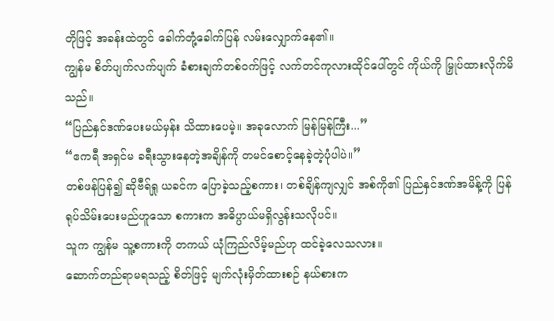တိုဖြင့် အခန်းထဲတွင် ခေါက်တုံ့ခေါက်ပြန် လမ်းလျှောက်နေ၏။
ကျွန်မ စိတ်ပျက်လက်ပျက် ခံစားချက်တစ်ဝက်ဖြင့် လက်တင်ကုလားထိုင်ပေါ်တွင် ကိုယ်ကို မြှုပ်ထားလိုက်မိသည်။
“ပြည်နှင်ဒဏ်ပေးမယ်မှန်း သိထားပေမဲ့။ အခုလောက် မြန်မြန်ကြီး...”
“ဧကရီ အရှင်မ ခရီးသွားနေတဲ့အချိန်ကို တမင်စောင့်နေခဲ့တဲ့ပုံပါပဲ။”
တစ်ဖန်ပြန်၍ ဆိုဗီရ်ရှု ယခင်က ပြောခဲ့သည့်စကား၊ တစ်ချိန်ကျလျှင် အစ်ကို၏ ပြည်နှင်ဒဏ်အမိန့်ကို ပြန်ရုပ်သိမ်းပေးမည်ဟူသော စကားက အဓိပ္ပာယ်မရှိလွန်းသလိုပင်။
သူက ကျွန်မ သူ့စကားကို တကယ် ယုံကြည်လိမ့်မည်ဟု ထင်ခဲ့လေသလား။
ဆောက်တည်ရာမရသည့် စိတ်ဖြင့် မျက်လုံးမှိတ်ထားစဉ် နယ်စားက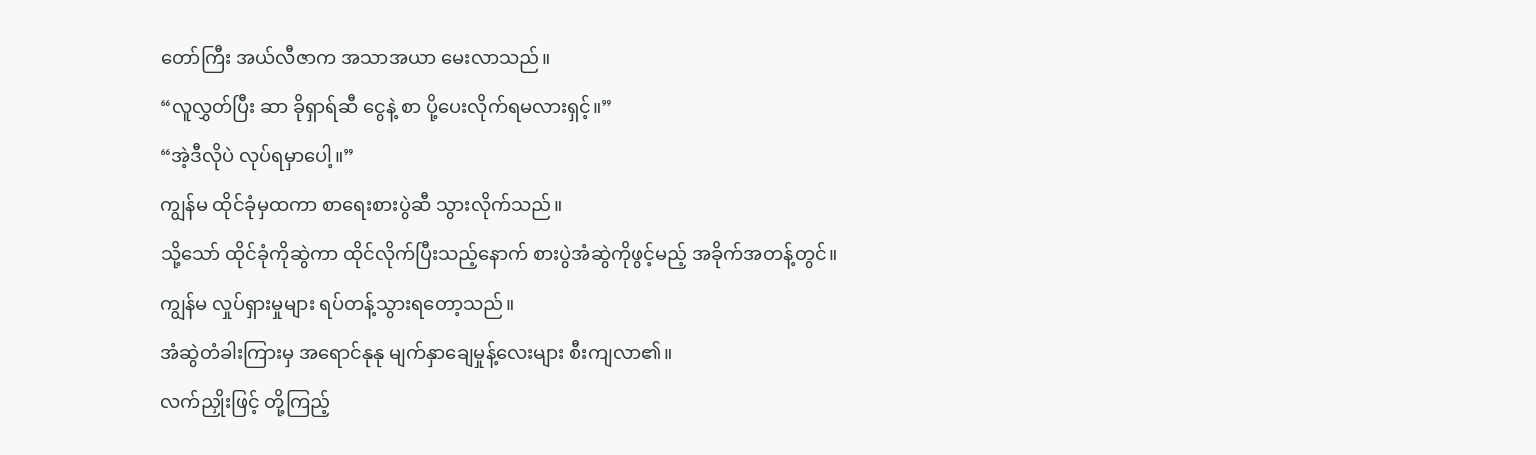တော်ကြီး အယ်လီဇာက အသာအယာ မေးလာသည်။
“လူလွှတ်ပြီး ဆာ ခိုရှာရ်ဆီ ငွေနဲ့ စာ ပို့ပေးလိုက်ရမလားရှင့်။”
“အဲ့ဒီလိုပဲ လုပ်ရမှာပေါ့။”
ကျွန်မ ထိုင်ခုံမှထကာ စာရေးစားပွဲဆီ သွားလိုက်သည်။
သို့သော် ထိုင်ခုံကိုဆွဲကာ ထိုင်လိုက်ပြီးသည့်နောက် စားပွဲအံဆွဲကိုဖွင့်မည့် အခိုက်အတန့်တွင်။
ကျွန်မ လှုပ်ရှားမှုများ ရပ်တန့်သွားရတော့သည်။
အံဆွဲတံခါးကြားမှ အရောင်နုနု မျက်နှာချေမှုန့်လေးများ စီးကျလာ၏။
လက်ညှိုးဖြင့် တို့ကြည့်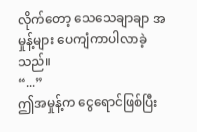လိုက်တော့ သေသေချာချာ အမှုန့်များ ပေကျံကာပါလာခဲ့သည်။
“...”
ဤအမှုန့်က ငွေရောင်ဖြစ်ပြီး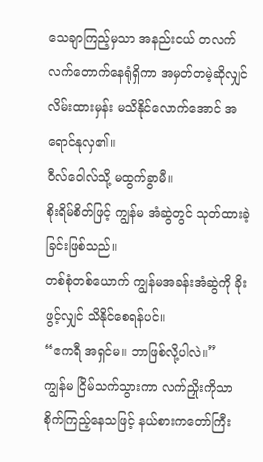သေချာကြည့်မှသာ အနည်းငယ် တလက်လက်တောက်နေရုံရှိကာ အမှတ်တမဲ့ဆိုလျှင် လိမ်းထားမှန်း မသိနိုင်လောက်အောင် အရောင်နုလှ၏။
ဝီလ်ဝေါလ်သို့ မထွက်ခွာမီ။
စိုးရိမ်စိတ်ဖြင့် ကျွန်မ အံဆွဲတွင် သုတ်ထားခဲ့ခြင်းဖြစ်သည်။
တစ်စုံတစ်ယောက် ကျွန်မအခန်းအံဆွဲကို ခိုးဖွင့်လျှင် သိနိုင်စေရန်ပင်။
“ဧကရီ အရှင်မ။ ဘာဖြစ်လို့ပါလဲ။”
ကျွန်မ ငြိမ်သက်သွားကာ လက်ညှိုးကိုသာ စိုက်ကြည့်နေသဖြင့် နယ်စားကတော်ကြီး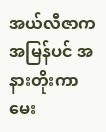အယ်လီဇာက အမြန်ပင် အနားတိုးကာ မေး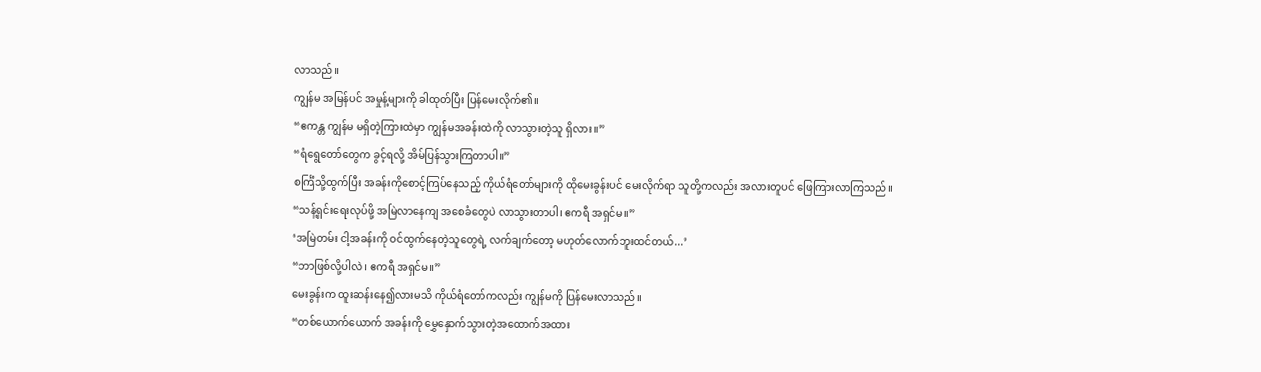လာသည်။
ကျွန်မ အမြန်ပင် အမှုန့်များကို ခါထုတ်ပြီး ပြန်မေးလိုက်၏။
“ဧကန္တ ကျွန်မ မရှိတဲ့ကြားထဲမှာ ကျွန်မအခန်းထဲကို လာသွားတဲ့သူ ရှိလား။”
“ရံရွေတော်တွေက ခွင့်ရလို့ အိမ်ပြန်သွားကြတာပါ။”
စင်္ကြံသို့ထွက်ပြီး အခန်းကိုစောင့်ကြပ်နေသည့် ကိုယ်ရံတော်များကို ထိုမေးခွန်းပင် မေးလိုက်ရာ သူတို့ကလည်း အလားတူပင် ဖြေကြားလာကြသည်။
“သန့်ရှင်းရေးလုပ်ဖို့ အမြဲလာနေကျ အစေခံတွေပဲ လာသွားတာပါ၊ ဧကရီ အရှင်မ။”
‘အမြဲတမ်း ငါ့အခန်းကို ဝင်ထွက်နေတဲ့သူတွေရဲ့ လက်ချက်တော့ မဟုတ်လောက်ဘူးထင်တယ်...’
“ဘာဖြစ်လို့ပါလဲ၊ ဧကရီ အရှင်မ။”
မေးခွန်းက ထူးဆန်းနေ၍လားမသိ ကိုယ်ရံတော်ကလည်း ကျွန်မကို ပြန်မေးလာသည်။
“တစ်ယောက်ယောက် အခန်းကို မွှေနှောက်သွားတဲ့အထောက်အထား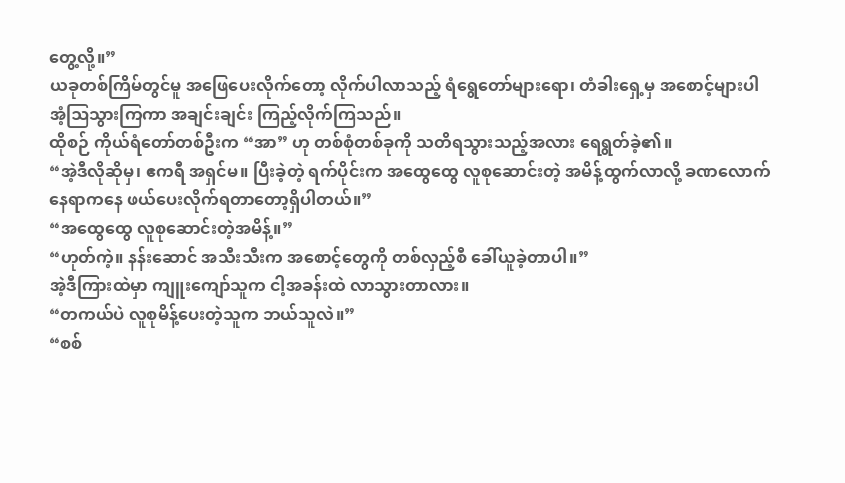တွေ့လို့။”
ယခုတစ်ကြိမ်တွင်မူ အဖြေပေးလိုက်တော့ လိုက်ပါလာသည့် ရံရွေတော်များရော၊ တံခါးရှေ့မှ အစောင့်များပါ အံ့ဩသွားကြကာ အချင်းချင်း ကြည့်လိုက်ကြသည်။
ထိုစဉ် ကိုယ်ရံတော်တစ်ဦးက “အာ” ဟု တစ်စုံတစ်ခုကို သတိရသွားသည့်အလား ရေရွတ်ခဲ့၏။
“အဲ့ဒီလိုဆိုမှ၊ ဧကရီ အရှင်မ။ ပြီးခဲ့တဲ့ ရက်ပိုင်းက အထွေထွေ လူစုဆောင်းတဲ့ အမိန့်ထွက်လာလို့ ခဏလောက် နေရာကနေ ဖယ်ပေးလိုက်ရတာတော့ရှိပါတယ်။”
“အထွေထွေ လူစုဆောင်းတဲ့အမိန့်။”
“ဟုတ်ကဲ့။ နန်းဆောင် အသီးသီးက အစောင့်တွေကို တစ်လှည့်စီ ခေါ်ယူခဲ့တာပါ။”
အဲ့ဒီကြားထဲမှာ ကျူးကျော်သူက ငါ့အခန်းထဲ လာသွားတာလား။
“တကယ်ပဲ လူစုမိန့်ပေးတဲ့သူက ဘယ်သူလဲ။”
“စစ်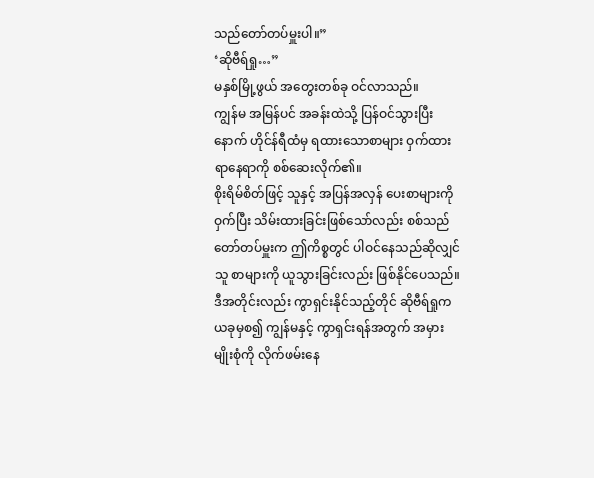သည်တော်တပ်မှူးပါ။”
‘ဆိုဗီရ်ရှု…”
မနှစ်မြို့ဖွယ် အတွေးတစ်ခု ဝင်လာသည်။
ကျွန်မ အမြန်ပင် အခန်းထဲသို့ ပြန်ဝင်သွားပြီးနောက် ဟိုင်န်ရီထံမှ ရထားသောစာများ ဝှက်ထားရာနေရာကို စစ်ဆေးလိုက်၏။
စိုးရိမ်စိတ်ဖြင့် သူနှင့် အပြန်အလှန် ပေးစာများကို ဝှက်ပြီး သိမ်းထားခြင်းဖြစ်သော်လည်း စစ်သည်တော်တပ်မှူးက ဤကိစ္စတွင် ပါဝင်နေသည်ဆိုလျှင် သူ စာများကို ယူသွားခြင်းလည်း ဖြစ်နိုင်ပေသည်။
ဒီအတိုင်းလည်း ကွာရှင်းနိုင်သည့်တိုင် ဆိုဗီရ်ရှုက ယခုမှစ၍ ကျွန်မနှင့် ကွာရှင်းရန်အတွက် အမှားမျိုးစုံကို လိုက်ဖမ်းနေ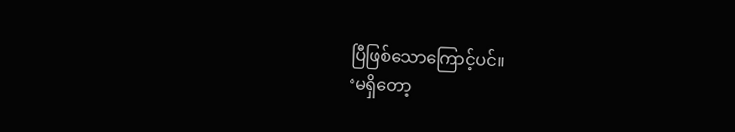ပြီဖြစ်သောကြောင့်ပင်။
‘မရှိတော့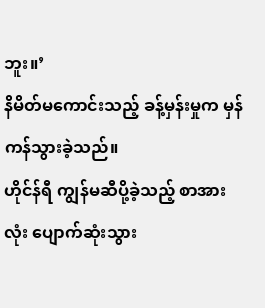ဘူး။’
နိမိတ်မကောင်းသည့် ခန့်မှန်းမှုက မှန်ကန်သွားခဲ့သည်။
ဟိုင်န်ရီ ကျွန်မဆီပို့ခဲ့သည့် စာအားလုံး ပျောက်ဆုံးသွား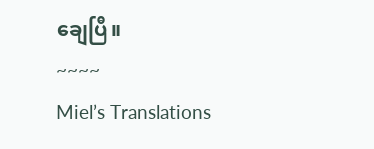ချေပြီ။
~~~~
Miel’s Translations